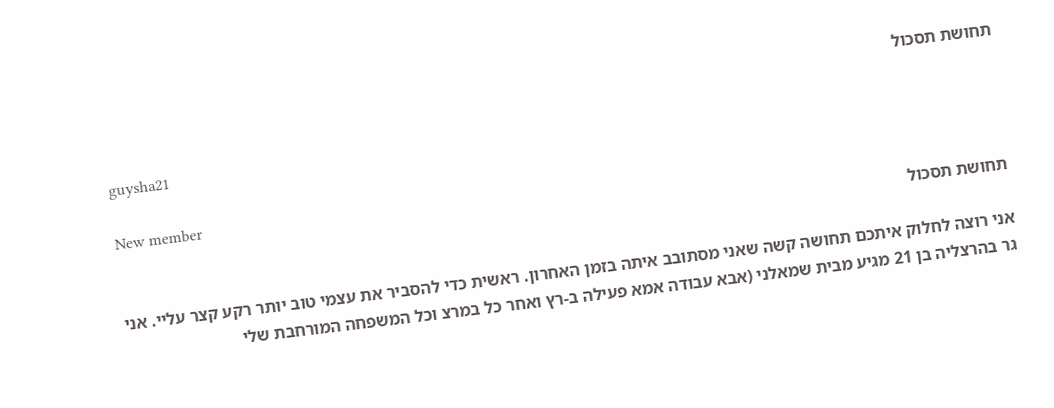תחושת תסכול

guysha21

New member
תחושת תסכול

אני רוצה לחלוק איתכם תחושה קשה שאני מסתובב איתה בזמן האחרון. ראשית כדי להסביר את עצמי טוב יותר רקע קצר עליי. אני גר בהרצליה בן 21 מגיע מבית שמאלני (אבא עבודה אמא פעילה ב-רץ ואחר כל במרצ וכל המשפחה המורחבת שלי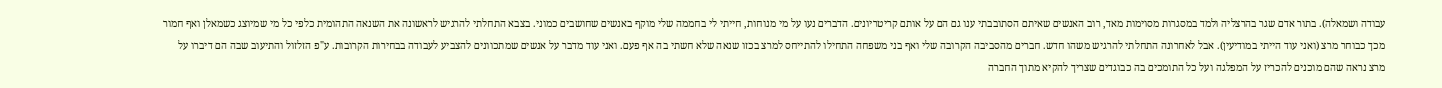עבודה ושמאלה). בתור אדם שגר בהרצליה ולמד במסגרות מסוימות מאד, רוב האנשים שאיתם הסתובבתי ענו גם הם על אותם קריטריונים. הדברים נעו על מי מנוחות, חייתי לי בחממה שלי מוקף באנשים שחושבים כמוני. בצבא התחלתי להרגיש לראשונה את השנאה התהומית כלפי כל מי שמיוצג כשמאלן ואף חמור מכך כבוחר מרצ (ואני עוד הייתי במודיעין). אבל לאחרונה התחלתי להרגיש משהו חדש. חברים מהסביבה הקרובה שלי ואף בני משפחה התחילו להתייחס למרצ בכזו שנאה שלא חשתי בה אף פעם. ואני עוד מדבר על אנשים שמתכוונים להצביע לעבודה בבחירות הקרובות. ע"פ הזלזול והתיעוב שבה הם דיברו על מרצ נראה שהם מוכנים להכריז על המפלגה ועל כל התומכים בה כבוגדים שצריך להקיא מתוך החברה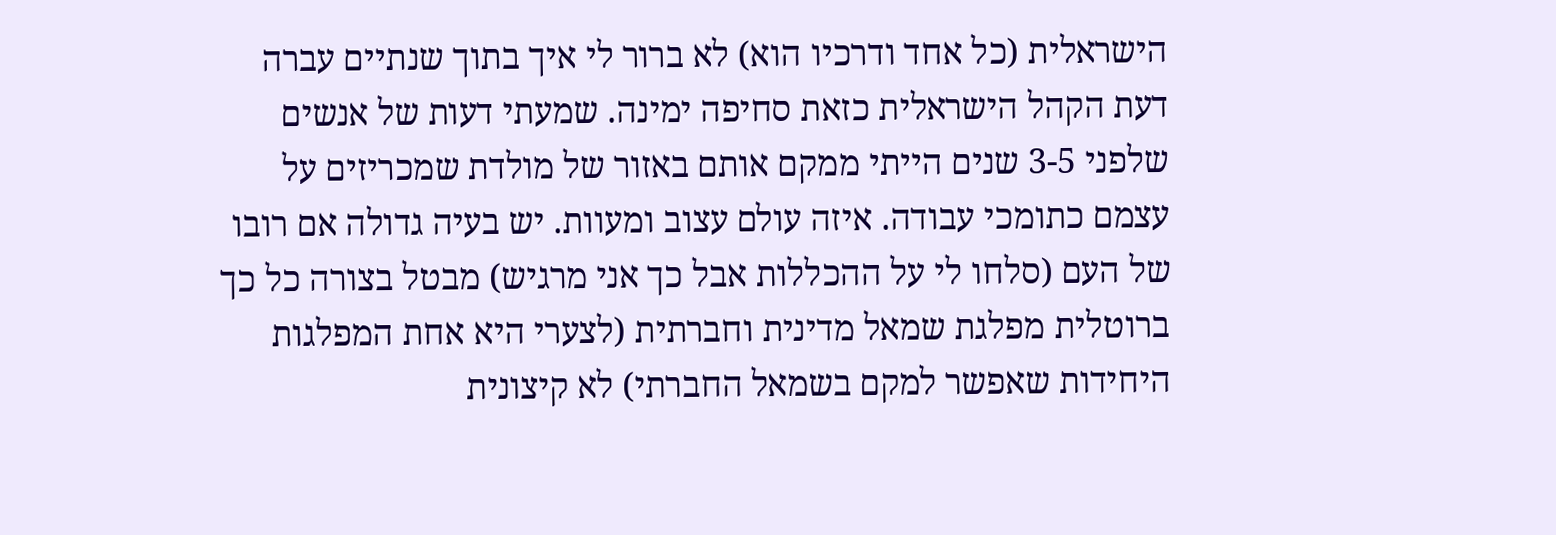הישראלית (כל אחד ודרכיו הוא) לא ברור לי איך בתוך שנתיים עברה דעת הקהל הישראלית כזאת סחיפה ימינה. שמעתי דעות של אנשים שלפני 3-5 שנים הייתי ממקם אותם באזור של מולדת שמכריזים על עצמם כתומכי עבודה. איזה עולם עצוב ומעוות. יש בעיה גדולה אם רובו של העם (סלחו לי על ההכללות אבל כך אני מרגיש) מבטל בצורה כל כך ברוטלית מפלגת שמאל מדינית וחברתית (לצערי היא אחת המפלגות היחידות שאפשר למקם בשמאל החברתי) לא קיצונית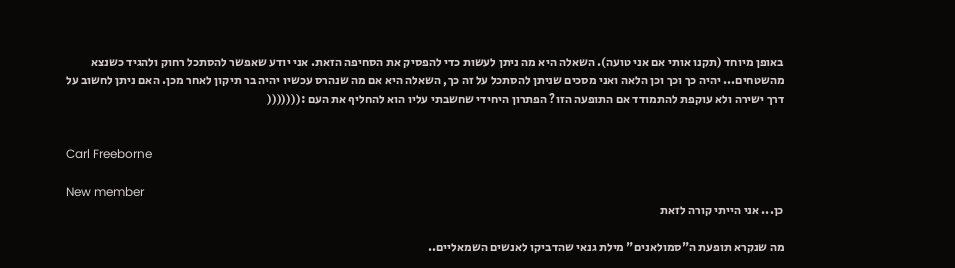באופן מיוחד (תקנו אותי אם אני טועה). השאלה היא מה ניתן לעשות כדי להפסיק את הסחיפה הזאת. אני יודע שאפשר להסתכל רחוק ולהגיד כשנצא מהשטחים... יהיה כך וכך וכן הלאה ואני מסכים שניתן להסתכל על זה כך, השאלה היא אם מה שנהרס עכשיו יהיה בר תיקון לאחר מכן. האם ניתן לחשוב על דרך ישירה ולא עוקפת להתמודד אם התופעה הזו? הפתרון היחידי שחשבתי עליו הוא להחליף את העם :(((((((


Carl Freeborne

New member
כן... אני הייתי קורה לזאת

מה שנקרא תופעת ה"סמולאנים" מילת גנאי שהדביקו לאנשים השמאליים..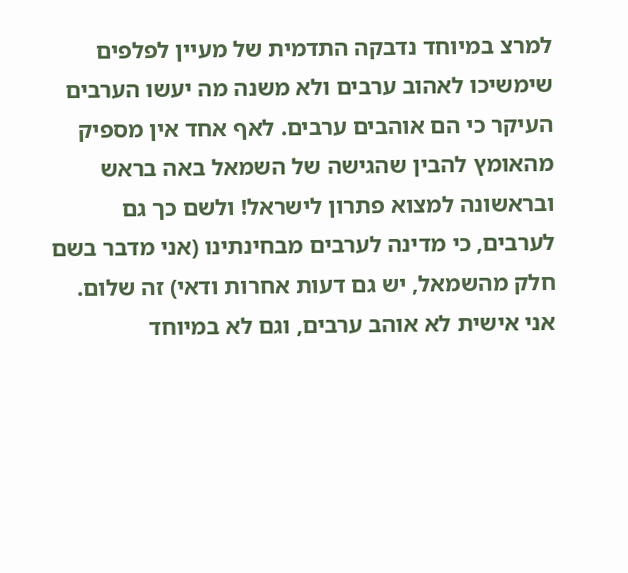למרצ במיוחד נדבקה התדמית של מעיין לפלפים שימשיכו לאהוב ערבים ולא משנה מה יעשו הערבים העיקר כי הם אוהבים ערבים. לאף אחד אין מספיק מהאומץ להבין שהגישה של השמאל באה בראש ובראשונה למצוא פתרון לישראל! ולשם כך גם לערבים, כי מדינה לערבים מבחינתינו (אני מדבר בשם חלק מהשמאל, יש גם דעות אחרות ודאי) זה שלום. אני אישית לא אוהב ערבים, וגם לא במיוחד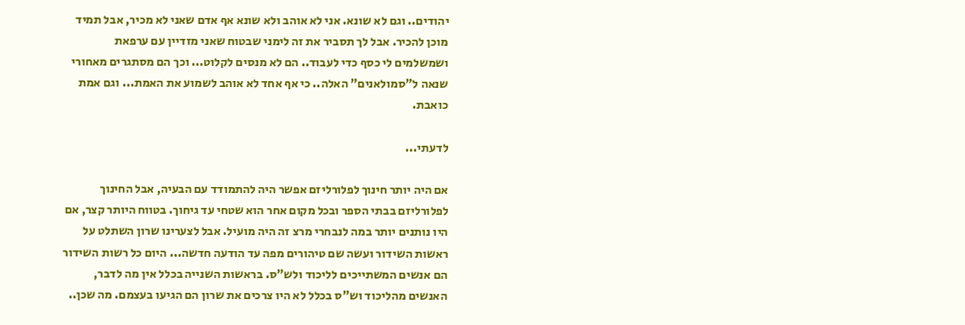יהודים.. וגם לא שונא. אני לא אוהב ולא שונא אף אדם שאני לא מכיר, אבל תמיד מוכן להכיר. אבל לך תסביר את זה לימני שבטוח שאני מזדיין עם ערפאת ושמשלמים לי כסף כדי לעבוד.. הם לא מנסים לקלוט... וכך הם מסתגרים מאחורי שנאה ל"סמולאנים" האלה.. כי אף אחד לא אוהב לשמוע את האמת... וגם אמת כואבת.

לדעתי...

אם היה יותר חינוך לפלורליזם אפשר היה להתמודד עם הבעיה, אבל החינוך לפלורליזם בבתי הספר ובכל מקום אחר הוא שטחי עד גיחוך. בטווח היותר קצר, אם היו נותנים יותר במה לנבחרי מרצ זה היה מועיל. אבל לצערינו שרון השתלט על ראשות השידור ועשה שם טיהורים מפה עד הודעה חדשה... היום כל רשות השידור הם אנשים המשתייכים לליכוד ולש"ס. בראשות השנייה בכלל אין מה לדבר, האנשים מהליכוד וש"ס בכלל לא היו צרכים את שרון הם הגיעו בעצמם. מה שכן..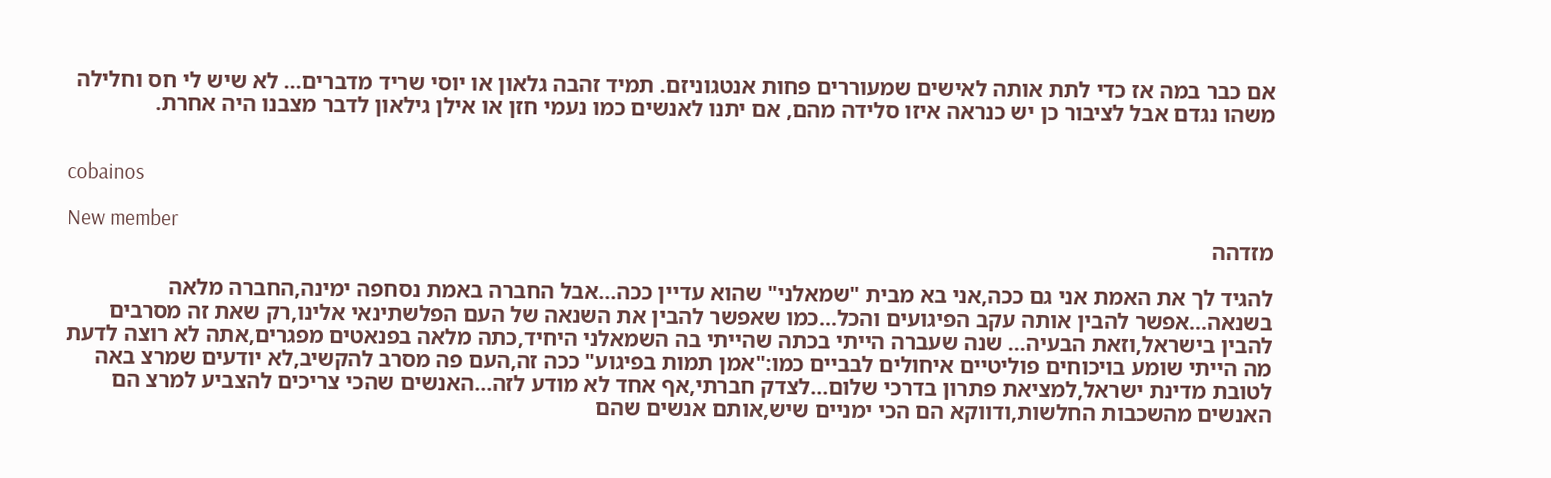אם כבר במה אז כדי לתת אותה לאישים שמעוררים פחות אנטגוניזם. תמיד זהבה גלאון או יוסי שריד מדברים... לא שיש לי חס וחלילה משהו נגדם אבל לציבור כן יש כנראה איזו סלידה מהם, אם יתנו לאנשים כמו נעמי חזן או אילן גילאון לדבר מצבנו היה אחרת.


cobainos

New member
מזדהה

להגיד לך את האמת אני גם ככה,אני בא מבית "שמאלני" שהוא עדיין ככה...אבל החברה באמת נסחפה ימינה,החברה מלאה בשנאה...אפשר להבין אותה עקב הפיגועים והכל...כמו שאפשר להבין את השנאה של העם הפלשתינאי אלינו,רק שאת זה מסרבים להבין בישראל,וזאת הבעיה... שנה שעברה הייתי בכתה שהייתי בה השמאלני היחיד,כתה מלאה בפנאטים מפגרים,אתה לא רוצה לדעת מה הייתי שומע בויכוחים פוליטיים איחולים לבביים כמו:"אמן תמות בפיגוע" ככה זה,העם פה מסרב להקשיב,לא יודעים שמרצ באה לטובת מדינת ישראל,למציאת פתרון בדרכי שלום...לצדק חברתי,אף אחד לא מודע לזה...האנשים שהכי צריכים להצביע למרצ הם האנשים מהשכבות החלשות,ודווקא הם הכי ימניים שיש,אותם אנשים שהם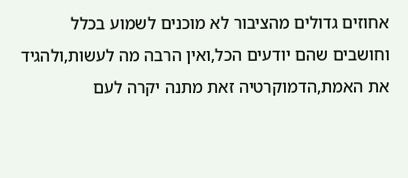אחוזים גדולים מהציבור לא מוכנים לשמוע בכלל וחושבים שהם יודעים הכל,ואין הרבה מה לעשות,ולהגיד את האמת,הדמוקרטיה זאת מתנה יקרה לעם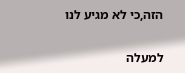הזה,כי לא מגיע לנו

למעלה